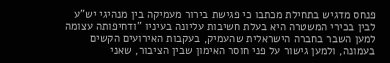פנחס מדגיש בתחילת מכתבו כי פגישת בירור מעמיקה בין מנהיגי יש"ע לבין בכירי המשטרה היא בעלת חשיבות עליונה בעיניו "ודחיפותה עצומה למען השבר בחברה הישראלית שהעמיק, בעקבות האירועים הקשים בעמונה, ולמען גישור על פני חוסר האימון שבין הציבור, שאני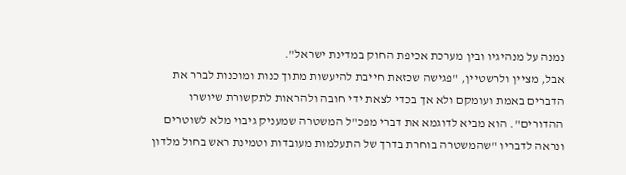נמנה על מנהיגיו ובין מערכת אכיפת החוק במדינת ישראל".
אבל, מציין ולרשטיין, "פגישה שכזאת חייבת להיעשות מתוך כנות ומוכנות לברר את הדברים באמת ועומקם ולא אך בכדי לצאת ידי חובה ולהראות לתקשורת שיושרו ההדורים". הוא מביא לדוגמא את דברי מפכ"ל המשטרה שמעניק גיבוי מלא לשוטרים ונראה לדבריו "שהמשטרה בוחרת בדרך של התעלמות מעובדות וטמינת ראש בחול מלדון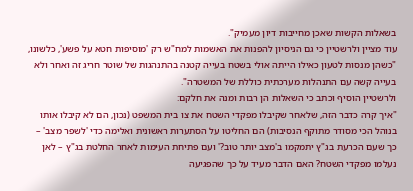בשאלות הקשות שאכן מחייבות דיון מעמיק".
עוד מציין ולרשטיין כי גם הניסיון להפנות את האשמות למח"ש רק 'מוסיפות חטא על פשע', כלשונו, "כשהן מנסות לטעון כאילו הייתה אולי בשטח בעייה קטנה בהתנהגות של שוטר חריג זה ואחר ולא בעייה קשה עם התנהלות מערכתית כוללת של המשטרה".
ולרשטיין הוסיף וכתב כי השאלות הן רבות ומנה את חלקם:
"איך קרה כדבר הזה, שלאחר שקיבלו מפקדי השטח את צו בית המשפט (נכון, הם לא קיבלו אותו בנוהל הכי מסודר מתוקף הנסיבות) הם החליטו על הסתערות ראשונית ואלימה כדי 'לשפר מצב' – כך שעם הכרעת בג"ץ יתמקמו ב'מצב יותר טוב?' ועם פתיחת העימות לאחר החלטת בג"ץ – לאן נעלמו מפקדי השטח? האם הדבר מעיד על כך שהפגיעה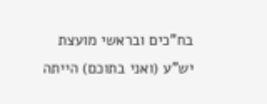בח"כים ובראשי מועצת יש"ע (ואני בתוכם) הייתה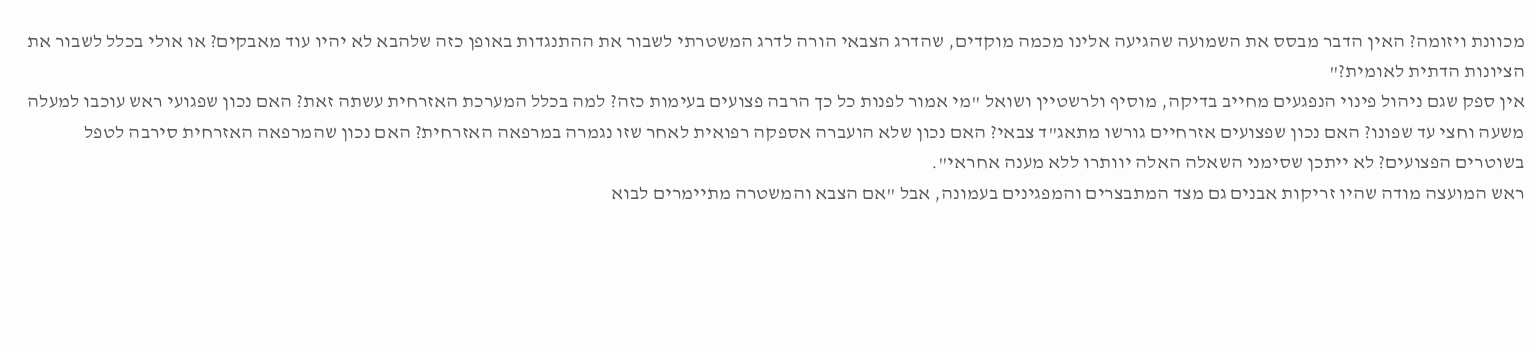מכוונת ויזומה? האין הדבר מבסס את השמועה שהגיעה אלינו מכמה מוקדים, שהדרג הצבאי הורה לדרג המשטרתי לשבור את ההתנגדות באופן כזה שלהבא לא יהיו עוד מאבקים? או אולי בכלל לשבור את הציונות הדתית לאומית?"
אין ספק שגם ניהול פינוי הנפגעים מחייב בדיקה, מוסיף ולרשטיין ושואל "מי אמור לפנות כל כך הרבה פצועים בעימות כזה? למה בכלל המערכת האזרחית עשתה זאת? האם נכון שפגועי ראש עוכבו למעלה משעה וחצי עד שפונו? האם נכון שפצועים אזרחיים גורשו מתאג"ד צבאי? האם נכון שלא הועברה אספקה רפואית לאחר שזו נגמרה במרפאה האזרחית? האם נכון שהמרפאה האזרחית סירבה לטפל בשוטרים הפצועים? לא ייתכן שסימני השאלה האלה יוותרו ללא מענה אחראי".
ראש המועצה מודה שהיו זריקות אבנים גם מצד המתבצרים והמפגינים בעמונה, אבל "אם הצבא והמשטרה מתיימרים לבוא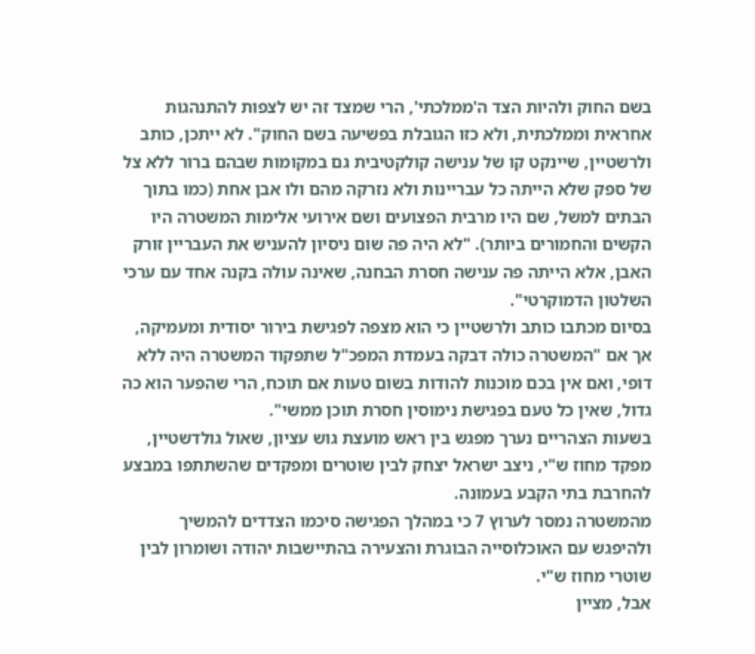בשם החוק ולהיות הצד ה'ממלכתי', הרי שמצד זה יש לצפות להתנהגות אחראית וממלכתית, ולא כזו הגובלת בפשיעה בשם החוק". לא ייתכן, כותב ולרשטיין, שיינקט קו של ענישה קולקטיבית גם במקומות שבהם ברור ללא צל של ספק שלא הייתה כל עבריינות ולא נזרקה מהם ולו אבן אחת (כמו בתוך הבתים למשל, שם היו מרבית הפצועים ושם אירועי אלימות המשטרה היו הקשים והחמורים ביותר). "לא היה פה שום ניסיון להעניש את העבריין זורק האבן, אלא הייתה פה ענישה חסרת הבחנה, שאינה עולה בקנה אחד עם ערכי השלטון הדמוקרטי".
בסיום מכתבו כותב ולרשטיין כי הוא מצפה לפגישת בירור יסודית ומעמיקה, אך אם "המשטרה כולה דבקה בעמדת המפכ"ל שתפקוד המשטרה היה ללא דופי, ואם אין בכם מוכנות להודות בשום טעות אם תוכח, הרי שהפער הוא כה גדול, שאין כל טעם בפגישת נימוסין חסרת תוכן ממשי".
בשעות הצהריים נערך מפגש בין ראש מועצת גוש עציון, שאול גולדשטיין, מפקד מחוז ש"י, ניצב ישראל יצחק לבין שוטרים ומפקדים שהשתתפו במבצע להחרבת בתי הקבע בעמונה.
מהמשטרה נמסר לערוץ 7 כי במהלך הפגישה סיכמו הצדדים להמשיך ולהיפגש עם האוכלוסייה הבוגרת והצעירה בהתיישבות יהודה ושומרון לבין שוטרי מחוז ש"י.
אבל, מציין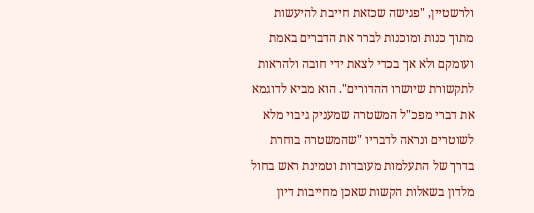ולרשטיין, "פגישה שכזאת חייבת להיעשות מתוך כנות ומוכנות לברר את הדברים באמת ועומקם ולא אך בכדי לצאת ידי חובה ולהראות לתקשורת שיושרו ההדורים". הוא מביא לדוגמא את דברי מפכ"ל המשטרה שמעניק גיבוי מלא לשוטרים ונראה לדבריו "שהמשטרה בוחרת בדרך של התעלמות מעובדות וטמינת ראש בחול מלדון בשאלות הקשות שאכן מחייבות דיון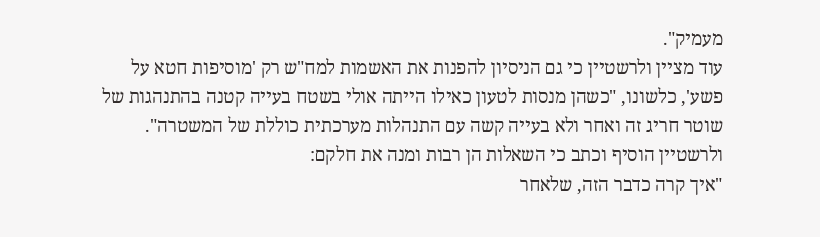מעמיק".
עוד מציין ולרשטיין כי גם הניסיון להפנות את האשמות למח"ש רק 'מוסיפות חטא על פשע', כלשונו, "כשהן מנסות לטעון כאילו הייתה אולי בשטח בעייה קטנה בהתנהגות של שוטר חריג זה ואחר ולא בעייה קשה עם התנהלות מערכתית כוללת של המשטרה".
ולרשטיין הוסיף וכתב כי השאלות הן רבות ומנה את חלקם:
"איך קרה כדבר הזה, שלאחר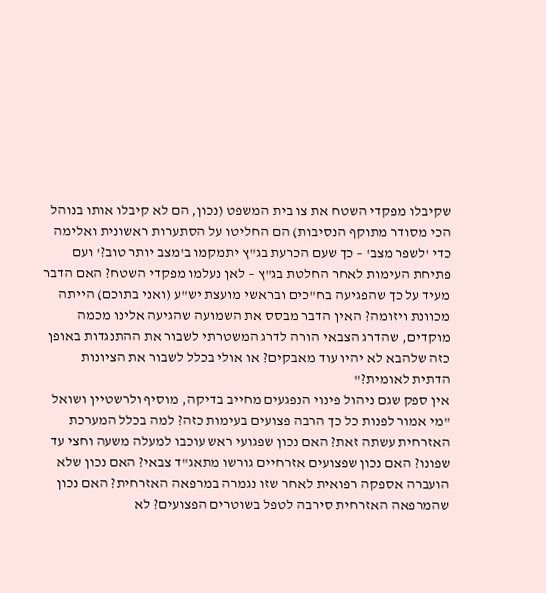שקיבלו מפקדי השטח את צו בית המשפט (נכון, הם לא קיבלו אותו בנוהל הכי מסודר מתוקף הנסיבות) הם החליטו על הסתערות ראשונית ואלימה כדי 'לשפר מצב' – כך שעם הכרעת בג"ץ יתמקמו ב'מצב יותר טוב?' ועם פתיחת העימות לאחר החלטת בג"ץ – לאן נעלמו מפקדי השטח? האם הדבר מעיד על כך שהפגיעה בח"כים ובראשי מועצת יש"ע (ואני בתוכם) הייתה מכוונת ויזומה? האין הדבר מבסס את השמועה שהגיעה אלינו מכמה מוקדים, שהדרג הצבאי הורה לדרג המשטרתי לשבור את ההתנגדות באופן כזה שלהבא לא יהיו עוד מאבקים? או אולי בכלל לשבור את הציונות הדתית לאומית?"
אין ספק שגם ניהול פינוי הנפגעים מחייב בדיקה, מוסיף ולרשטיין ושואל "מי אמור לפנות כל כך הרבה פצועים בעימות כזה? למה בכלל המערכת האזרחית עשתה זאת? האם נכון שפגועי ראש עוכבו למעלה משעה וחצי עד שפונו? האם נכון שפצועים אזרחיים גורשו מתאג"ד צבאי? האם נכון שלא הועברה אספקה רפואית לאחר שזו נגמרה במרפאה האזרחית? האם נכון שהמרפאה האזרחית סירבה לטפל בשוטרים הפצועים? לא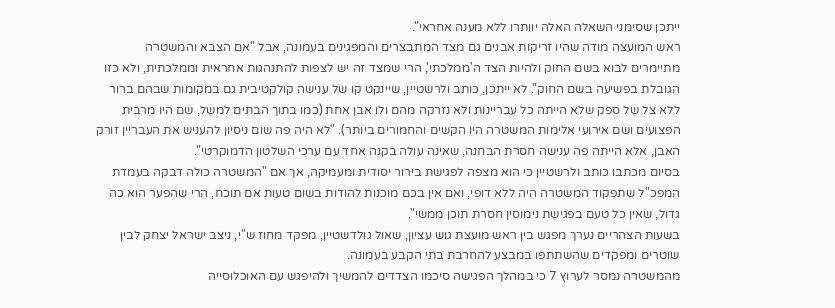ייתכן שסימני השאלה האלה יוותרו ללא מענה אחראי".
ראש המועצה מודה שהיו זריקות אבנים גם מצד המתבצרים והמפגינים בעמונה, אבל "אם הצבא והמשטרה מתיימרים לבוא בשם החוק ולהיות הצד ה'ממלכתי', הרי שמצד זה יש לצפות להתנהגות אחראית וממלכתית, ולא כזו הגובלת בפשיעה בשם החוק". לא ייתכן, כותב ולרשטיין, שיינקט קו של ענישה קולקטיבית גם במקומות שבהם ברור ללא צל של ספק שלא הייתה כל עבריינות ולא נזרקה מהם ולו אבן אחת (כמו בתוך הבתים למשל, שם היו מרבית הפצועים ושם אירועי אלימות המשטרה היו הקשים והחמורים ביותר). "לא היה פה שום ניסיון להעניש את העבריין זורק האבן, אלא הייתה פה ענישה חסרת הבחנה, שאינה עולה בקנה אחד עם ערכי השלטון הדמוקרטי".
בסיום מכתבו כותב ולרשטיין כי הוא מצפה לפגישת בירור יסודית ומעמיקה, אך אם "המשטרה כולה דבקה בעמדת המפכ"ל שתפקוד המשטרה היה ללא דופי, ואם אין בכם מוכנות להודות בשום טעות אם תוכח, הרי שהפער הוא כה גדול, שאין כל טעם בפגישת נימוסין חסרת תוכן ממשי".
בשעות הצהריים נערך מפגש בין ראש מועצת גוש עציון, שאול גולדשטיין, מפקד מחוז ש"י, ניצב ישראל יצחק לבין שוטרים ומפקדים שהשתתפו במבצע להחרבת בתי הקבע בעמונה.
מהמשטרה נמסר לערוץ 7 כי במהלך הפגישה סיכמו הצדדים להמשיך ולהיפגש עם האוכלוסייה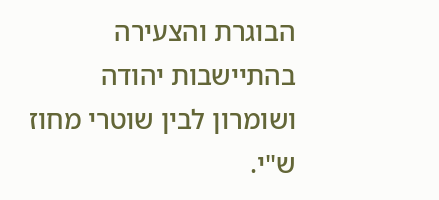הבוגרת והצעירה בהתיישבות יהודה ושומרון לבין שוטרי מחוז ש"י.